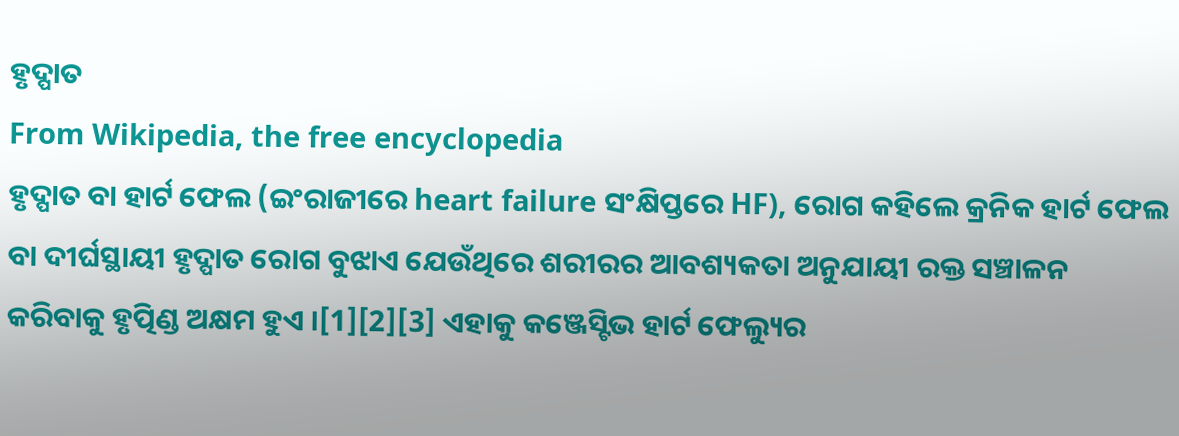ହୃଦ୍ପାତ
From Wikipedia, the free encyclopedia
ହୃଦ୍ପାତ ବା ହାର୍ଟ ଫେଲ (ଇଂରାଜୀରେ heart failure ସଂକ୍ଷିପ୍ତରେ HF), ରୋଗ କହିଲେ କ୍ରନିକ ହାର୍ଟ ଫେଲ ବା ଦୀର୍ଘସ୍ଥାୟୀ ହୃଦ୍ପାତ ରୋଗ ବୁଝାଏ ଯେଉଁଥିରେ ଶରୀରର ଆବଶ୍ୟକତା ଅନୁଯାୟୀ ରକ୍ତ ସଞ୍ଚାଳନ କରିବାକୁ ହୃତ୍ପିଣ୍ଡ ଅକ୍ଷମ ହୁଏ ।[1][2][3] ଏହାକୁ କଞ୍ଜେସ୍ଟିଭ ହାର୍ଟ ଫେଲ୍ୟୁର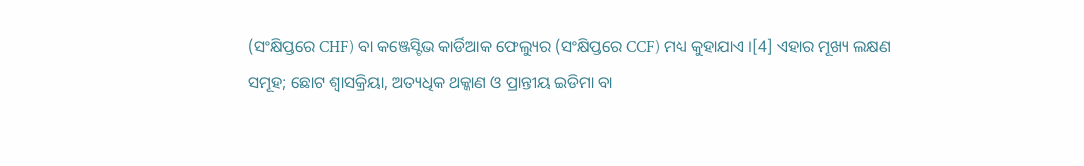(ସଂକ୍ଷିପ୍ତରେ CHF) ବା କଞ୍ଜେସ୍ଟିଭ କାର୍ଡିଆକ ଫେଲ୍ୟୁର (ସଂକ୍ଷିପ୍ତରେ CCF) ମଧ୍ୟ କୁହାଯାଏ ।[4] ଏହାର ମୂଖ୍ୟ ଲକ୍ଷଣ ସମୂହ; ଛୋଟ ଶ୍ୱାସକ୍ରିୟା, ଅତ୍ୟଧିକ ଥକ୍କାଣ ଓ ପ୍ରାନ୍ତୀୟ ଇଡିମା ବା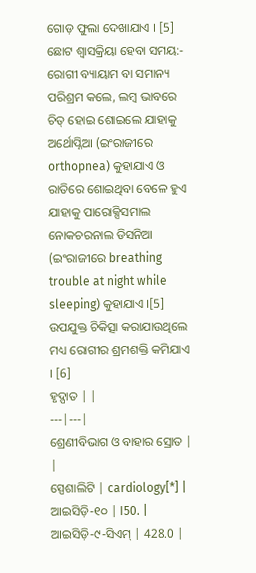ଗୋଡ଼ ଫୁଲା ଦେଖାଯାଏ । [5] ଛୋଟ ଶ୍ୱାସକ୍ରିୟା ହେବା ସମୟ:- ରୋଗୀ ବ୍ୟାୟାମ ବା ସମାନ୍ୟ ପରିଶ୍ରମ କଲେ, ଲମ୍ବ ଭାବରେ ଚିତ୍ ହୋଇ ଶୋଇଲେ ଯାହାକୁ ଅର୍ଥୋପ୍ନିଆ (ଇଂରାଜୀରେ orthopnea) କୁହାଯାଏ ଓ ରାତିରେ ଶୋଇଥିବା ବେଳେ ହୁଏ ଯାହାକୁ ପାରୋକ୍ସିସମାଲ ନୋକଚରନାଲ ଡିସନିଆ (ଇଂରାଜୀରେ breathing trouble at night while sleeping) କୁହାଯାଏ ।[5] ଉପଯୁକ୍ତ ଚିକିତ୍ସା କରାଯାଉଥିଲେ ମଧ୍ୟ ରୋଗୀର ଶ୍ରମଶକ୍ତି କମିଯାଏ । [6]
ହୃଦ୍ପାତ | |
---|---|
ଶ୍ରେଣୀବିଭାଗ ଓ ବାହାର ସ୍ରୋତ | |
ସ୍ପେଶାଲିଟି | cardiology[*] |
ଆଇସିଡ଼ି-୧୦ | I50. |
ଆଇସିଡ଼ି-୯-ସିଏମ୍ | 428.0 |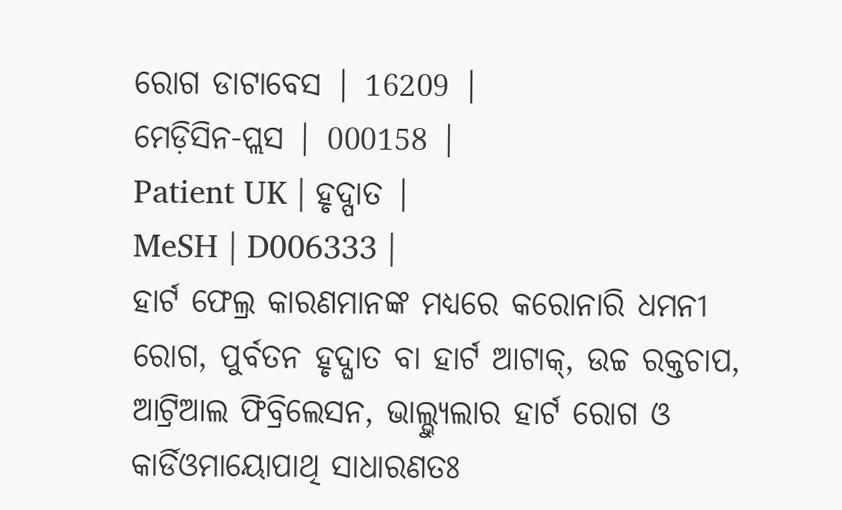ରୋଗ ଡାଟାବେସ | 16209 |
ମେଡ଼ିସିନ-ପ୍ଲସ | 000158 |
Patient UK | ହୃଦ୍ପାତ |
MeSH | D006333 |
ହାର୍ଟ ଫେଲ୍ର କାରଣମାନଙ୍କ ମଧ୍ୟରେ କରୋନାରି ଧମନୀ ରୋଗ, ପୁର୍ବତନ ହୃଦ୍ଘାତ ବା ହାର୍ଟ ଆଟାକ୍, ଉଚ୍ଚ ରକ୍ତଚାପ, ଆଟ୍ରିଆଲ ଫିବ୍ରିଲେସନ, ଭାଲ୍ଭ୍ୟୁଲାର ହାର୍ଟ ରୋଗ ଓ କାର୍ଡିଓମାୟୋପାଥି ସାଧାରଣତଃ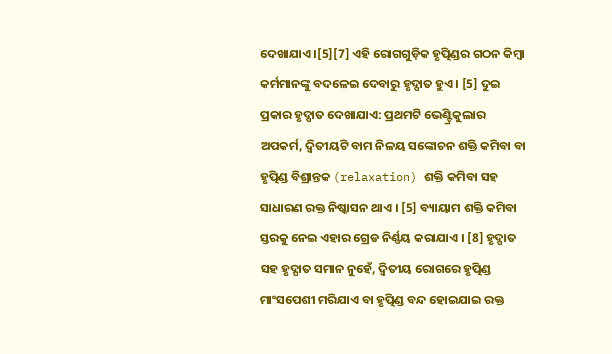ଦେଖାଯାଏ ।[5][7] ଏହି ରୋଗଗୁଡ଼ିକ ହୃତ୍ପିଣ୍ଡର ଗଠନ କିମ୍ବା କର୍ମମାନଙ୍କୁ ବଦଳେଇ ଦେବାରୁ ହୃଦ୍ପାତ ହୁଏ । [5] ଦୁଇ ପ୍ରକାର ହୃଦ୍ପାତ ଦେଖାଯାଏ: ପ୍ରଥମଟି ଭେଣ୍ଟ୍ରିକୁଲାର ଅପକର୍ମ, ଦ୍ୱିତୀୟଟି ବାମ ନିଳୟ ସଙ୍କୋଚନ ଶକ୍ତି କମିବା ବା ହୃତ୍ପିଣ୍ଡ ବିଶ୍ରାନ୍ତକ (relaxation) ଶକ୍ତି କମିବା ସହ ସାଧାରଣ ରକ୍ତ ନିଷ୍କାସନ ଥାଏ । [5] ବ୍ୟାୟାମ ଶକ୍ତି କମିବା ସ୍ତରକୁ ନେଇ ଏହାର ଗ୍ରେଡ ନିର୍ଣ୍ଣୟ କରାଯାଏ । [8] ହୃଦ୍ପାତ ସହ ହୃଦ୍ଘାତ ସମାନ ନୁହେଁ, ଦ୍ୱିତୀୟ ରୋଗରେ ହୃତ୍ପିଣ୍ଡ ମାଂସପେଶୀ ମରିଯାଏ ବା ହୃତ୍ପିଣ୍ଡ ବନ୍ଦ ହୋଇଯାଇ ରକ୍ତ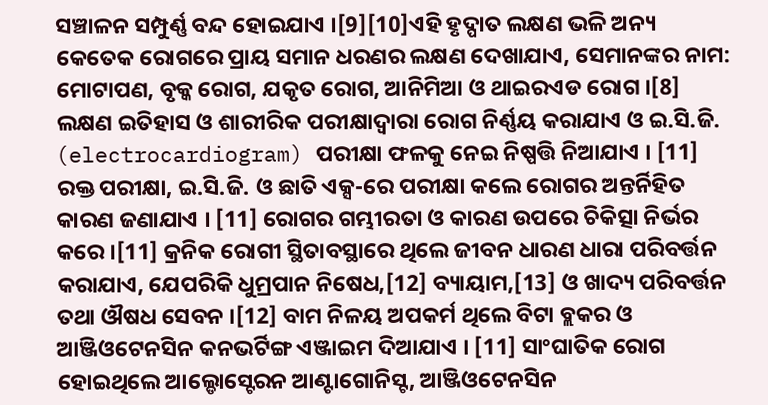ସଞ୍ଚାଳନ ସମ୍ପୁର୍ଣ୍ଣ ବନ୍ଦ ହୋଇଯାଏ ।[9][10]ଏହି ହୃଦ୍ପାତ ଲକ୍ଷଣ ଭଳି ଅନ୍ୟ କେତେକ ରୋଗରେ ପ୍ରାୟ ସମାନ ଧରଣର ଲକ୍ଷଣ ଦେଖାଯାଏ, ସେମାନଙ୍କର ନାମ: ମୋଟାପଣ, ବୃକ୍କ ରୋଗ, ଯକୃତ ରୋଗ, ଆନିମିଆ ଓ ଥାଇରଏଡ ରୋଗ ।[8]
ଲକ୍ଷଣ ଇତିହାସ ଓ ଶାରୀରିକ ପରୀକ୍ଷାଦ୍ୱାରା ରୋଗ ନିର୍ଣ୍ଣୟ କରାଯାଏ ଓ ଇ.ସି.ଜି. (electrocardiogram) ପରୀକ୍ଷା ଫଳକୁ ନେଇ ନିଷ୍ପତ୍ତି ନିଆଯାଏ । [11] ରକ୍ତ ପରୀକ୍ଷା, ଇ.ସି.ଜି. ଓ ଛାତି ଏକ୍ସ-ରେ ପରୀକ୍ଷା କଲେ ରୋଗର ଅନ୍ତର୍ନିହିତ କାରଣ ଜଣାଯାଏ । [11] ରୋଗର ଗମ୍ଭୀରତା ଓ କାରଣ ଉପରେ ଚିକିତ୍ସା ନିର୍ଭର କରେ ।[11] କ୍ରନିକ ରୋଗୀ ସ୍ଥିତାବସ୍ଥାରେ ଥିଲେ ଜୀବନ ଧାରଣ ଧାରା ପରିବର୍ତ୍ତନ କରାଯାଏ, ଯେପରିକି ଧୁମ୍ରପାନ ନିଷେଧ,[12] ବ୍ୟାୟାମ,[13] ଓ ଖାଦ୍ୟ ପରିବର୍ତ୍ତନ ତଥା ଔଷଧ ସେବନ ।[12] ବାମ ନିଳୟ ଅପକର୍ମ ଥିଲେ ବିଟା ବ୍ଲକର ଓ ଆଞ୍ଜିଓଟେନସିନ କନଭର୍ଟିଙ୍ଗ ଏଞ୍ଜାଇମ ଦିଆଯାଏ । [11] ସାଂଘାତିକ ରୋଗ ହୋଇଥିଲେ ଆଲ୍ଡୋସ୍ଟେରନ ଆଣ୍ଟାଗୋନିସ୍ଟ, ଆଞ୍ଜିଓଟେନସିନ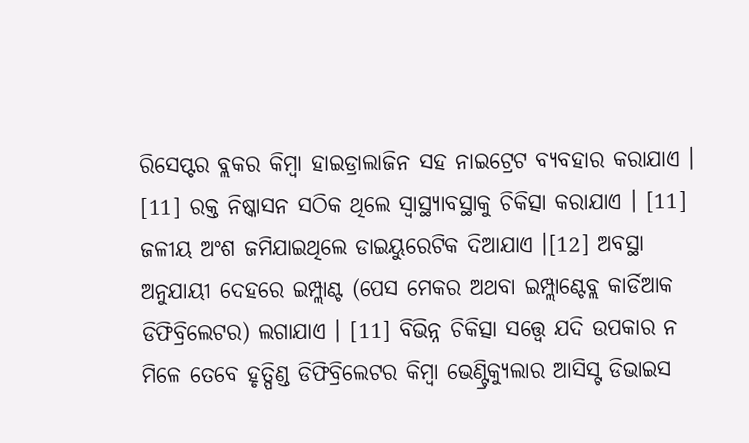ରିସେପ୍ଟର ବ୍ଲକର କିମ୍ବା ହାଇଡ୍ରାଲାଜିନ ସହ ନାଇଟ୍ରେଟ ବ୍ୟବହାର କରାଯାଏ । [11] ରକ୍ତ ନିଷ୍କାସନ ସଠିକ ଥିଲେ ସ୍ୱାସ୍ଥ୍ୟାବସ୍ଥାକୁ ଚିକିତ୍ସା କରାଯାଏ । [11] ଜଳୀୟ ଅଂଶ ଜମିଯାଇଥିଲେ ଡାଇୟୁରେଟିକ ଦିଆଯାଏ ।[12] ଅବସ୍ଥା ଅନୁଯାୟୀ ଦେହରେ ଇମ୍ପ୍ଲାଣ୍ଟ (ପେସ ମେକର ଅଥବା ଇମ୍ପ୍ଲାଣ୍ଟେବ୍ଲ କାର୍ଡିଆକ ଡିଫିବ୍ରିଲେଟର) ଲଗାଯାଏ । [11] ବିଭିନ୍ନ ଚିକିତ୍ସା ସତ୍ତ୍ୱେ ଯଦି ଉପକାର ନ ମିଳେ ତେବେ ହୃତ୍ପିଣ୍ଡ ଡିଫିବ୍ରିଲେଟର କିମ୍ବା ଭେଣ୍ଟ୍ରିକ୍ୟୁଲାର ଆସିସ୍ଟ ଡିଭାଇସ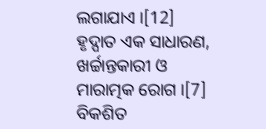ଲଗାଯାଏ ।[12]
ହୃଦ୍ପାତ ଏକ ସାଧାରଣ, ଖର୍ଚ୍ଚାନ୍ତକାରୀ ଓ ମାରାତ୍ମକ ରୋଗ ।[7] ବିକଶିତ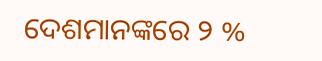ଦେଶମାନଙ୍କରେ ୨ %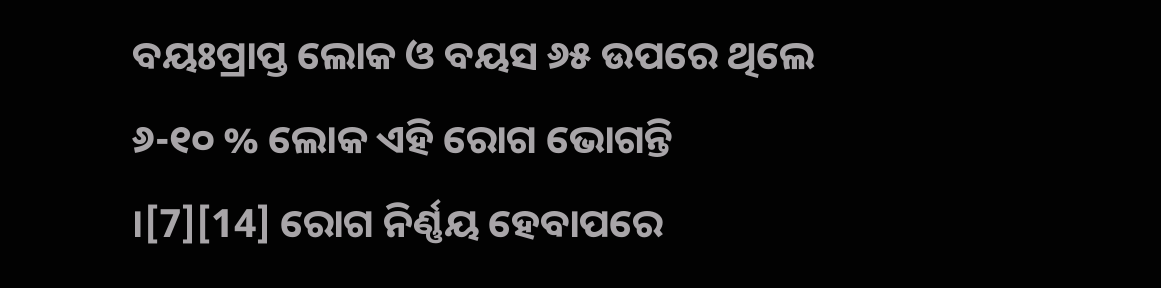ବୟଃପ୍ରାପ୍ତ ଲୋକ ଓ ବୟସ ୬୫ ଉପରେ ଥିଲେ ୬-୧୦ % ଲୋକ ଏହି ରୋଗ ଭୋଗନ୍ତି ।[7][14] ରୋଗ ନିର୍ଣ୍ଣୟ ହେବାପରେ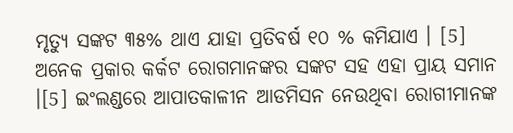ମୃତ୍ୟୁ ସଙ୍କଟ ୩୫% ଥାଏ ଯାହା ପ୍ରତିବର୍ଷ ୧୦ % କମିଯାଏ । [5] ଅନେକ ପ୍ରକାର କର୍କଟ ରୋଗମାନଙ୍କର ସଙ୍କଟ ସହ ଏହା ପ୍ରାୟ ସମାନ ।[5] ଇଂଲଣ୍ଡରେ ଆପାତକାଳୀନ ଆଡମିସନ ନେଉଥିବା ରୋଗୀମାନଙ୍କ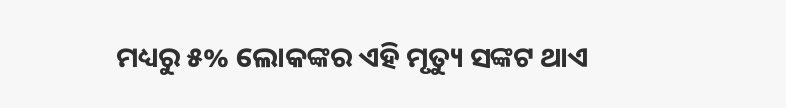ମଧ୍ୟରୁ ୫% ଲୋକଙ୍କର ଏହି ମୃତ୍ୟୁ ସଙ୍କଟ ଥାଏ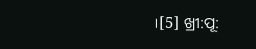।[5] ଖ୍ରୀ:ପୂ: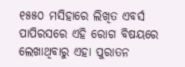୧୫୫୦ ମସିହାରେ ଲିଖିତ ଏବର୍ସ ପାପିରସରେ ଏହି ରୋଗ ବିଷୟରେ ଲେଖାଥିବାରୁ ଏହା ପୁରାତନ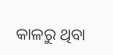କାଳରୁ ଥିବା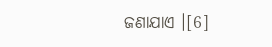ଜଣାଯାଏ ।[6]